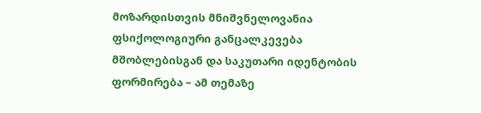მოზარდისთვის მნიშვნელოვანია ფსიქოლოგიური განცალკევება მშობლებისგან და საკუთარი იდენტობის ფორმირება – ამ თემაზე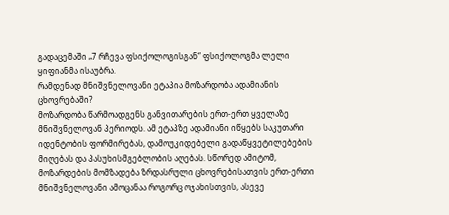გადაცემაში „7 რჩევა ფსიქოლოგისგან“ ფსიქოლოგმა ლელი ყიფიანმა ისაუბრა.
რამდენად მნიშვნელოვანი ეტაპია მოზარდობა ადამიანის ცხოვრებაში?
მოზარდობა წარმოადგენს განვითარების ერთ-ერთ ყველაზე მნიშვნელოვან პერიოდს. ამ ეტაპზე ადამიანი იწყებს საკუთარი იდენტობის ფორმირებას, დამოუკიდებელი გადაწყვეტილებების მიღებას და პასუხისმგებლობის აღებას. სწორედ ამიტომ, მოზარდების მომზადება ზრდასრული ცხოვრებისათვის ერთ-ერთი მნიშვნელოვანი ამოცანაა როგორც ოჯახისთვის, ასევე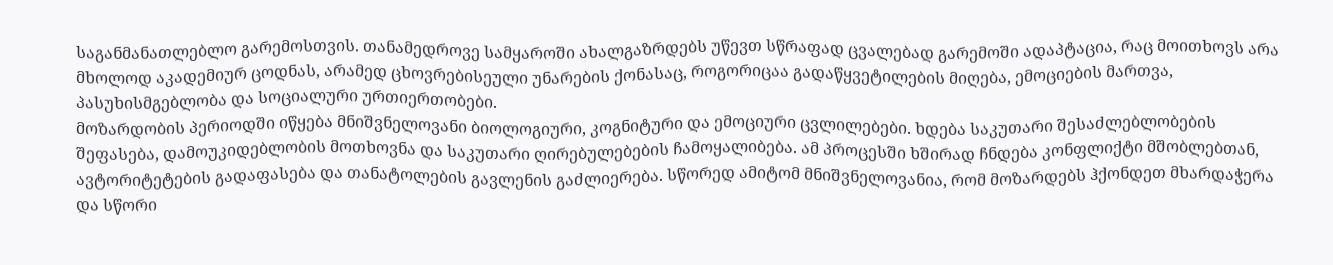საგანმანათლებლო გარემოსთვის. თანამედროვე სამყაროში ახალგაზრდებს უწევთ სწრაფად ცვალებად გარემოში ადაპტაცია, რაც მოითხოვს არა მხოლოდ აკადემიურ ცოდნას, არამედ ცხოვრებისეული უნარების ქონასაც, როგორიცაა გადაწყვეტილების მიღება, ემოციების მართვა, პასუხისმგებლობა და სოციალური ურთიერთობები.
მოზარდობის პერიოდში იწყება მნიშვნელოვანი ბიოლოგიური, კოგნიტური და ემოციური ცვლილებები. ხდება საკუთარი შესაძლებლობების შეფასება, დამოუკიდებლობის მოთხოვნა და საკუთარი ღირებულებების ჩამოყალიბება. ამ პროცესში ხშირად ჩნდება კონფლიქტი მშობლებთან, ავტორიტეტების გადაფასება და თანატოლების გავლენის გაძლიერება. სწორედ ამიტომ მნიშვნელოვანია, რომ მოზარდებს ჰქონდეთ მხარდაჭერა და სწორი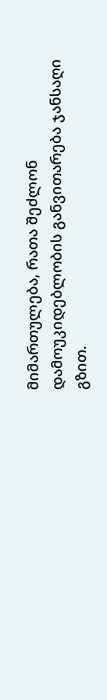მიმართულება, რათა შეძლონ დამოუკიდებლობის განვითარება ჯანსაღი გზით.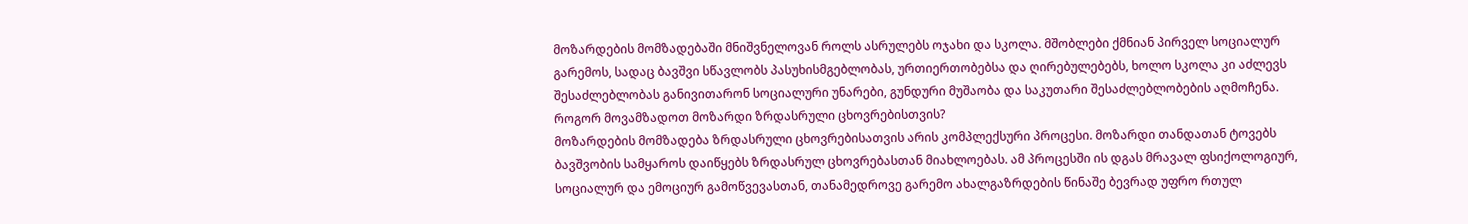მოზარდების მომზადებაში მნიშვნელოვან როლს ასრულებს ოჯახი და სკოლა. მშობლები ქმნიან პირველ სოციალურ გარემოს, სადაც ბავშვი სწავლობს პასუხისმგებლობას, ურთიერთობებსა და ღირებულებებს, ხოლო სკოლა კი აძლევს შესაძლებლობას განივითარონ სოციალური უნარები, გუნდური მუშაობა და საკუთარი შესაძლებლობების აღმოჩენა.
როგორ მოვამზადოთ მოზარდი ზრდასრული ცხოვრებისთვის?
მოზარდების მომზადება ზრდასრული ცხოვრებისათვის არის კომპლექსური პროცესი. მოზარდი თანდათან ტოვებს ბავშვობის სამყაროს დაიწყებს ზრდასრულ ცხოვრებასთან მიახლოებას. ამ პროცესში ის დგას მრავალ ფსიქოლოგიურ, სოციალურ და ემოციურ გამოწვევასთან, თანამედროვე გარემო ახალგაზრდების წინაშე ბევრად უფრო რთულ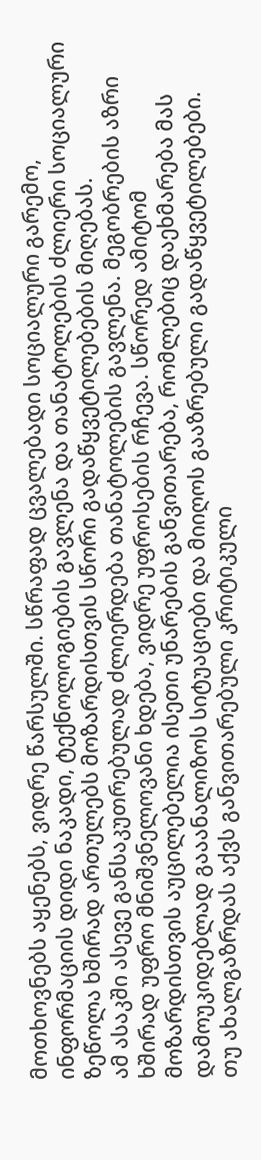მოთხოვნებს აყენებს, ვიდრე წარსულში. სწრაფად ცვალებადი სოციალური გარემო, ინფორმაციის დიდი ნაკადი, ტექნოლოგიების გავლენა და თანატოლების ძლიერი სოციალური ზეწოლა ხშირად ართულებს მოზარდისთვის სწორი გადაწყვეტილებების მიღებას.
ამ ასაკში ასევე განსაკუთრებულად ძლიერდება თანატოლების გავლენა. მეგობრების აზრი ხშირად უფრო მნიშვნელოვანი ხდება, ვიდრე უფროსების რჩევა. სწორედ ამიტომ მოზარდისთვის აუცილებელია ისეთი უნარების განვითარება, რომლებიც დაეხმარება მას დამოუკიდებლად გააანალიზოს სიტუაციები და მიიღოს გააზრებული გადაწყვეტილებები.
თუ ახალგაზრდას აქვს განვითარებული კრიტიკული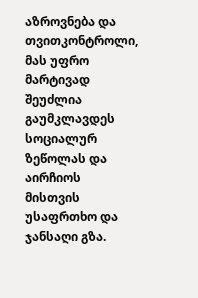აზროვნება და თვითკონტროლი, მას უფრო მარტივად შეუძლია გაუმკლავდეს სოციალურ ზეწოლას და აირჩიოს მისთვის უსაფრთხო და ჯანსაღი გზა.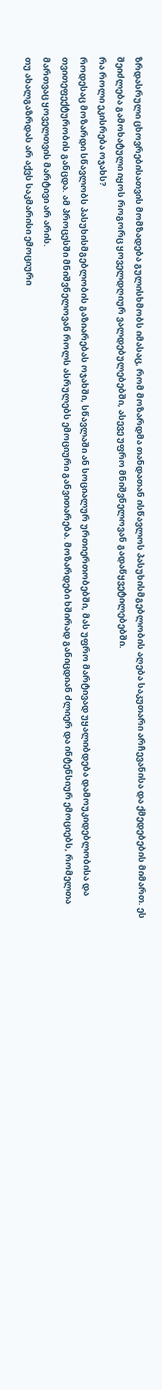ზრდასრული ცხოვრებისათვის მომზადება გულისხმობს იმასაც, რომ მოზარდმა თანდათან ისწავლოს პასუხისმგებლობის აღება საკუთარი არჩევანისა და ქმედებების მიმართ. ეს შეიძლება გამოხატული იყოს როგორც ყოველდღიურ ვალდებულებებში, ასევე უფრო მნიშვნელოვან გადაწყვეტილებებში.
რა როლი ეკისრება ოჯახს?
როდესაც მოზარდი სწავლობს პასუხისმგებლობის გაზიარებას ოჯახში, სწავლაში ან სოციალურ ურთიერთობებში, მას უფრო მარტივად უყალიბდება დამოუკიდებლობისა და თვითეფექტურობის განცდა. ამ პროცესში მნიშვნელოვან როლს ასრულებს ემოციური განვითარება. მოზარდები ხშირად განიცდიან ძლიერ და ინტენსიურ ემოციებს, რომელთა მართვაც ყოველთვის მარტივი არ არის.
თუ ახალგაზრდას არ აქვს საკმარისი ემოციური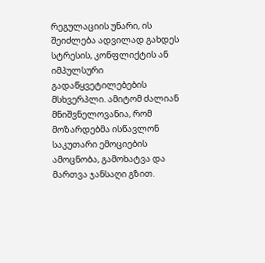რეგულაციის უნარი, ის შეიძლება ადვილად გახდეს სტრესის, კონფლიქტის ან იმპულსური გადაწყვეტილებების მსხვერპლი. ამიტომ ძალიან მნიშვნელოვანია, რომ მოზარდებმა ისწავლონ საკუთარი ემოციების ამოცნობა, გამოხატვა და მართვა ჯანსაღი გზით.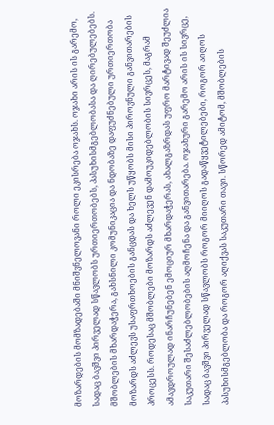მოზარდების მომზადებაში მნიშვნელოვანი როლი ეკისრება ოჯახს. ოჯახი არის ის გარემო, სადაც ბავშვი პირველად სწავლობს ურთიერთობებს, პასუხისმგებლობასა და ღირებულებებს. მშობლების მხარდაჭერა, გახსნილი კომუნიკაცია და ნდობაზე დაფუძნებული ურთიერთობა მოზარდს აძლევს უსაფრთხოების განცდას და ხელს უწყობს მისი პიროვნული განვითარების პროცესს. როდესაც მშობლები მოზარდს აძლევენ დამოუკიდებლობის სივრცეს, მაგრამ ამავდროულად ინარჩუნებენ ემოციურ მხარდაჭერას, ახალგაზრდას უფრო მარტივად შეუძლია საკუთარი შესაძლებლობების აღმოჩენა და განვითარება. ოჯახური გარემო არის ის სივრცე, სადაც ბავშვი პირველად სწავლობს როგორ მიიღოს გადაწყვეტილებები, როგორ აიღოს პასუხისმგებლობა და როგორ აღიქვას საკუთარი თავი. სწორედ ამიტომ, მშობლების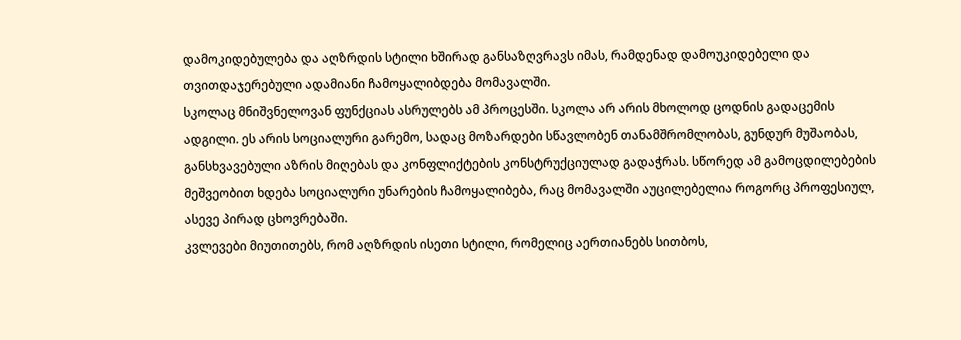დამოკიდებულება და აღზრდის სტილი ხშირად განსაზღვრავს იმას, რამდენად დამოუკიდებელი და თვითდაჯერებული ადამიანი ჩამოყალიბდება მომავალში.
სკოლაც მნიშვნელოვან ფუნქციას ასრულებს ამ პროცესში. სკოლა არ არის მხოლოდ ცოდნის გადაცემის ადგილი. ეს არის სოციალური გარემო, სადაც მოზარდები სწავლობენ თანამშრომლობას, გუნდურ მუშაობას, განსხვავებული აზრის მიღებას და კონფლიქტების კონსტრუქციულად გადაჭრას. სწორედ ამ გამოცდილებების მეშვეობით ხდება სოციალური უნარების ჩამოყალიბება, რაც მომავალში აუცილებელია როგორც პროფესიულ, ასევე პირად ცხოვრებაში.
კვლევები მიუთითებს, რომ აღზრდის ისეთი სტილი, რომელიც აერთიანებს სითბოს,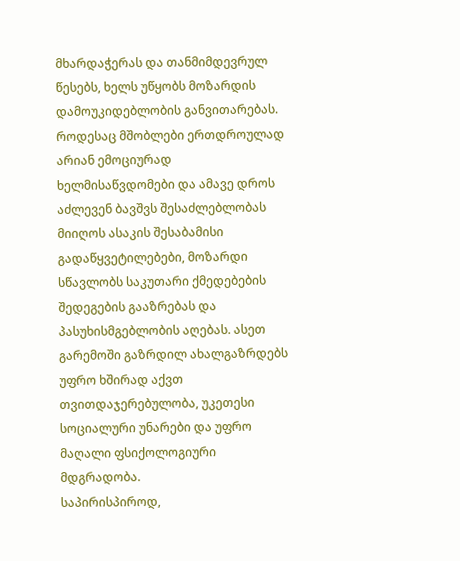მხარდაჭერას და თანმიმდევრულ წესებს, ხელს უწყობს მოზარდის დამოუკიდებლობის განვითარებას. როდესაც მშობლები ერთდროულად არიან ემოციურად ხელმისაწვდომები და ამავე დროს აძლევენ ბავშვს შესაძლებლობას მიიღოს ასაკის შესაბამისი გადაწყვეტილებები, მოზარდი სწავლობს საკუთარი ქმედებების შედეგების გააზრებას და პასუხისმგებლობის აღებას. ასეთ გარემოში გაზრდილ ახალგაზრდებს უფრო ხშირად აქვთ თვითდაჯერებულობა, უკეთესი სოციალური უნარები და უფრო მაღალი ფსიქოლოგიური მდგრადობა.
საპირისპიროდ,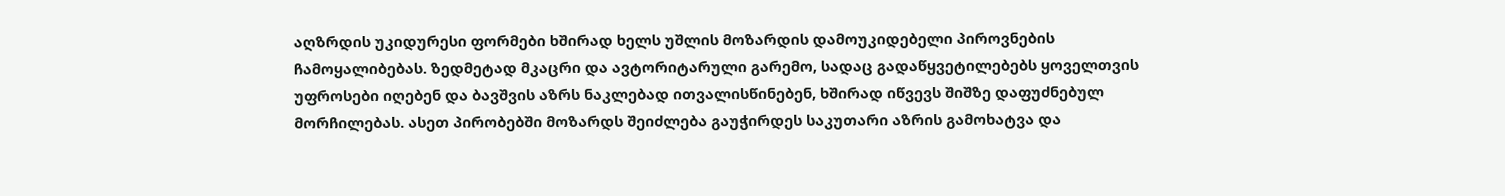აღზრდის უკიდურესი ფორმები ხშირად ხელს უშლის მოზარდის დამოუკიდებელი პიროვნების ჩამოყალიბებას. ზედმეტად მკაცრი და ავტორიტარული გარემო, სადაც გადაწყვეტილებებს ყოველთვის უფროსები იღებენ და ბავშვის აზრს ნაკლებად ითვალისწინებენ, ხშირად იწვევს შიშზე დაფუძნებულ მორჩილებას. ასეთ პირობებში მოზარდს შეიძლება გაუჭირდეს საკუთარი აზრის გამოხატვა და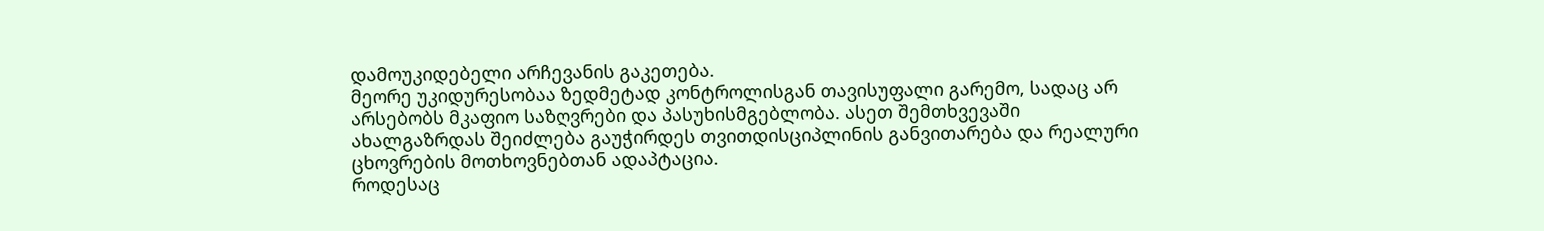დამოუკიდებელი არჩევანის გაკეთება.
მეორე უკიდურესობაა ზედმეტად კონტროლისგან თავისუფალი გარემო, სადაც არ არსებობს მკაფიო საზღვრები და პასუხისმგებლობა. ასეთ შემთხვევაში ახალგაზრდას შეიძლება გაუჭირდეს თვითდისციპლინის განვითარება და რეალური ცხოვრების მოთხოვნებთან ადაპტაცია.
როდესაც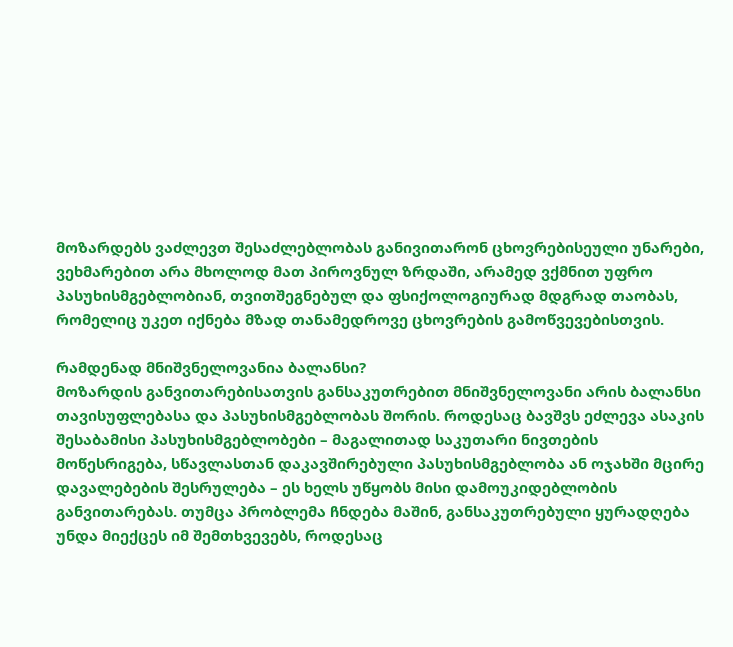მოზარდებს ვაძლევთ შესაძლებლობას განივითარონ ცხოვრებისეული უნარები, ვეხმარებით არა მხოლოდ მათ პიროვნულ ზრდაში, არამედ ვქმნით უფრო პასუხისმგებლობიან, თვითშეგნებულ და ფსიქოლოგიურად მდგრად თაობას, რომელიც უკეთ იქნება მზად თანამედროვე ცხოვრების გამოწვევებისთვის.

რამდენად მნიშვნელოვანია ბალანსი?
მოზარდის განვითარებისათვის განსაკუთრებით მნიშვნელოვანი არის ბალანსი თავისუფლებასა და პასუხისმგებლობას შორის. როდესაც ბავშვს ეძლევა ასაკის შესაბამისი პასუხისმგებლობები – მაგალითად საკუთარი ნივთების მოწესრიგება, სწავლასთან დაკავშირებული პასუხისმგებლობა ან ოჯახში მცირე დავალებების შესრულება – ეს ხელს უწყობს მისი დამოუკიდებლობის განვითარებას. თუმცა პრობლემა ჩნდება მაშინ, განსაკუთრებული ყურადღება უნდა მიექცეს იმ შემთხვევებს, როდესაც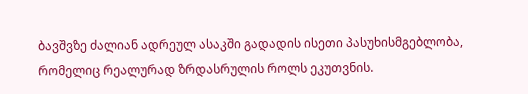ბავშვზე ძალიან ადრეულ ასაკში გადადის ისეთი პასუხისმგებლობა, რომელიც რეალურად ზრდასრულის როლს ეკუთვნის.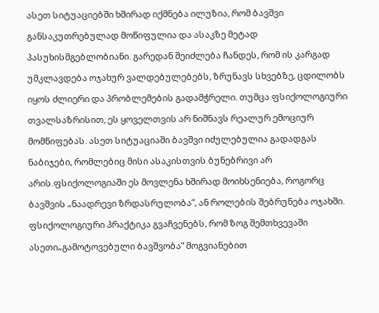ასეთ სიტუაციებში ხშირად იქმნება ილუზია, რომ ბავშვი განსაკუთრებულად მოწიფულია და ასაკზე მეტად პასუხისმგებლობიანი. გარედან შეიძლება ჩანდეს, რომ ის კარგად უმკლავდება ოჯახურ ვალდებულებებს, ზრუნავს სხვებზე, ცდილობს იყოს ძლიერი და პრობლემების გადამჭრელი. თუმცა ფსიქოლოგიური თვალსაზრისით, ეს ყოველთვის არ ნიშნავს რეალურ ემოციურ მომწიფებას. ასეთ სიტუაციაში ბავშვი იძულებულია გადადგას ნაბიჯები, რომლებიც მისი ასაკისთვის ბუნებრივი არ არის.ფსიქოლოგიაში ეს მოვლენა ხშირად მოიხსენიება, როგორც ბავშვის „ნაადრევი ზრდასრულობა“, ან როლების შებრუნება ოჯახში.
ფსიქოლოგიური პრაქტიკა გვაჩვენებს, რომ ზოგ შემთხვევაში ასეთი„გამოტოვებული ბავშვობა“ მოგვიანებით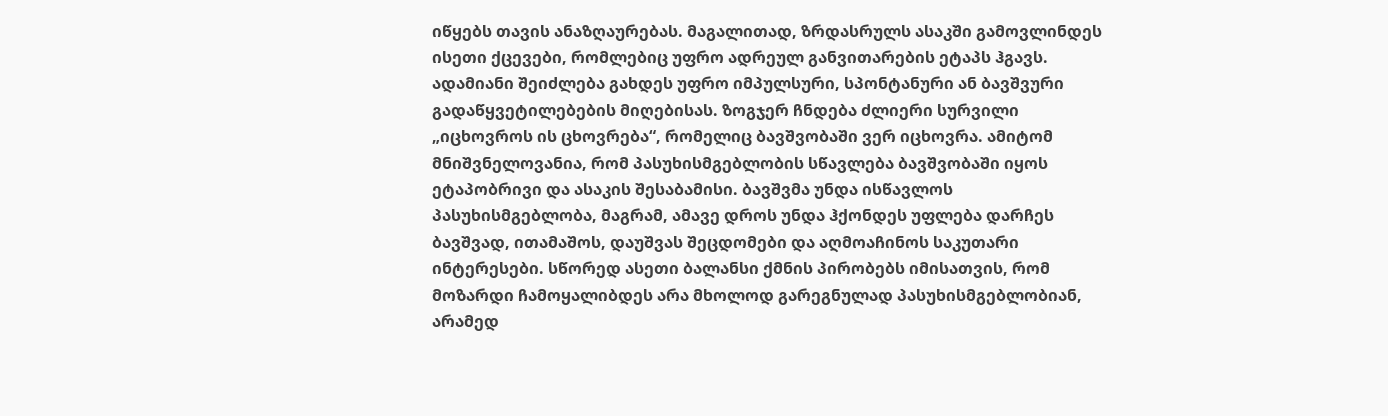იწყებს თავის ანაზღაურებას. მაგალითად, ზრდასრულს ასაკში გამოვლინდეს ისეთი ქცევები, რომლებიც უფრო ადრეულ განვითარების ეტაპს ჰგავს. ადამიანი შეიძლება გახდეს უფრო იმპულსური, სპონტანური ან ბავშვური გადაწყვეტილებების მიღებისას. ზოგჯერ ჩნდება ძლიერი სურვილი „იცხოვროს ის ცხოვრება“, რომელიც ბავშვობაში ვერ იცხოვრა. ამიტომ მნიშვნელოვანია, რომ პასუხისმგებლობის სწავლება ბავშვობაში იყოს ეტაპობრივი და ასაკის შესაბამისი. ბავშვმა უნდა ისწავლოს პასუხისმგებლობა, მაგრამ, ამავე დროს უნდა ჰქონდეს უფლება დარჩეს ბავშვად, ითამაშოს, დაუშვას შეცდომები და აღმოაჩინოს საკუთარი ინტერესები. სწორედ ასეთი ბალანსი ქმნის პირობებს იმისათვის, რომ მოზარდი ჩამოყალიბდეს არა მხოლოდ გარეგნულად პასუხისმგებლობიან, არამედ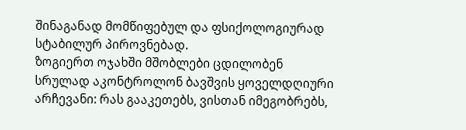შინაგანად მომწიფებულ და ფსიქოლოგიურად სტაბილურ პიროვნებად.
ზოგიერთ ოჯახში მშობლები ცდილობენ სრულად აკონტროლონ ბავშვის ყოველდღიური არჩევანი: რას გააკეთებს, ვისთან იმეგობრებს,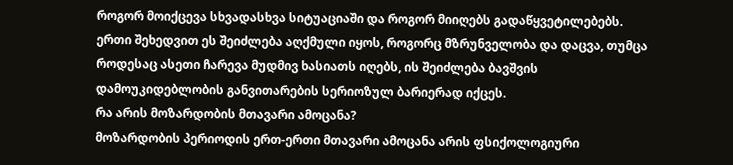როგორ მოიქცევა სხვადასხვა სიტუაციაში და როგორ მიიღებს გადაწყვეტილებებს. ერთი შეხედვით ეს შეიძლება აღქმული იყოს, როგორც მზრუნველობა და დაცვა, თუმცა როდესაც ასეთი ჩარევა მუდმივ ხასიათს იღებს, ის შეიძლება ბავშვის დამოუკიდებლობის განვითარების სერიოზულ ბარიერად იქცეს.
რა არის მოზარდობის მთავარი ამოცანა?
მოზარდობის პერიოდის ერთ-ერთი მთავარი ამოცანა არის ფსიქოლოგიური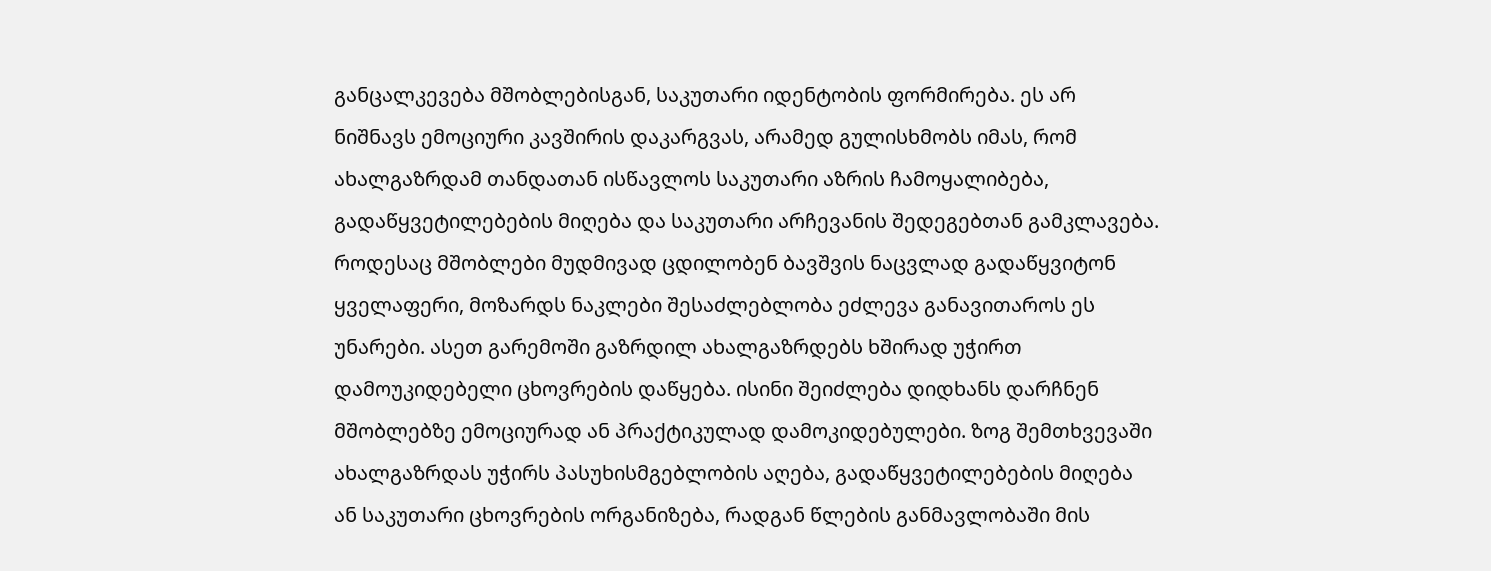განცალკევება მშობლებისგან, საკუთარი იდენტობის ფორმირება. ეს არ ნიშნავს ემოციური კავშირის დაკარგვას, არამედ გულისხმობს იმას, რომ ახალგაზრდამ თანდათან ისწავლოს საკუთარი აზრის ჩამოყალიბება, გადაწყვეტილებების მიღება და საკუთარი არჩევანის შედეგებთან გამკლავება.
როდესაც მშობლები მუდმივად ცდილობენ ბავშვის ნაცვლად გადაწყვიტონ ყველაფერი, მოზარდს ნაკლები შესაძლებლობა ეძლევა განავითაროს ეს უნარები. ასეთ გარემოში გაზრდილ ახალგაზრდებს ხშირად უჭირთ დამოუკიდებელი ცხოვრების დაწყება. ისინი შეიძლება დიდხანს დარჩნენ მშობლებზე ემოციურად ან პრაქტიკულად დამოკიდებულები. ზოგ შემთხვევაში ახალგაზრდას უჭირს პასუხისმგებლობის აღება, გადაწყვეტილებების მიღება ან საკუთარი ცხოვრების ორგანიზება, რადგან წლების განმავლობაში მის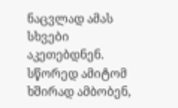ნაცვლად ამას სხვები აკეთებდნენ. სწორედ ამიტომ ხშირად ამბობენ,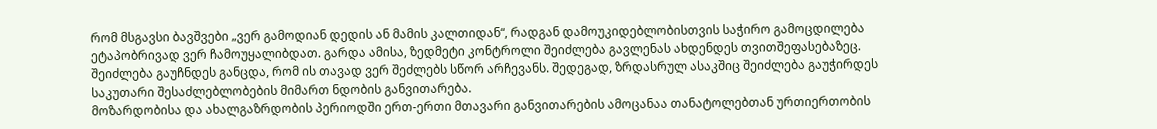რომ მსგავსი ბავშვები „ვერ გამოდიან დედის ან მამის კალთიდან“, რადგან დამოუკიდებლობისთვის საჭირო გამოცდილება ეტაპობრივად ვერ ჩამოუყალიბდათ. გარდა ამისა, ზედმეტი კონტროლი შეიძლება გავლენას ახდენდეს თვითშეფასებაზეც. შეიძლება გაუჩნდეს განცდა, რომ ის თავად ვერ შეძლებს სწორ არჩევანს. შედეგად, ზრდასრულ ასაკშიც შეიძლება გაუჭირდეს საკუთარი შესაძლებლობების მიმართ ნდობის განვითარება.
მოზარდობისა და ახალგაზრდობის პერიოდში ერთ-ერთი მთავარი განვითარების ამოცანაა თანატოლებთან ურთიერთობის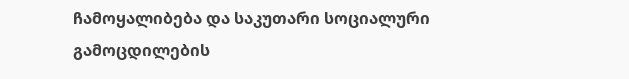ჩამოყალიბება და საკუთარი სოციალური გამოცდილების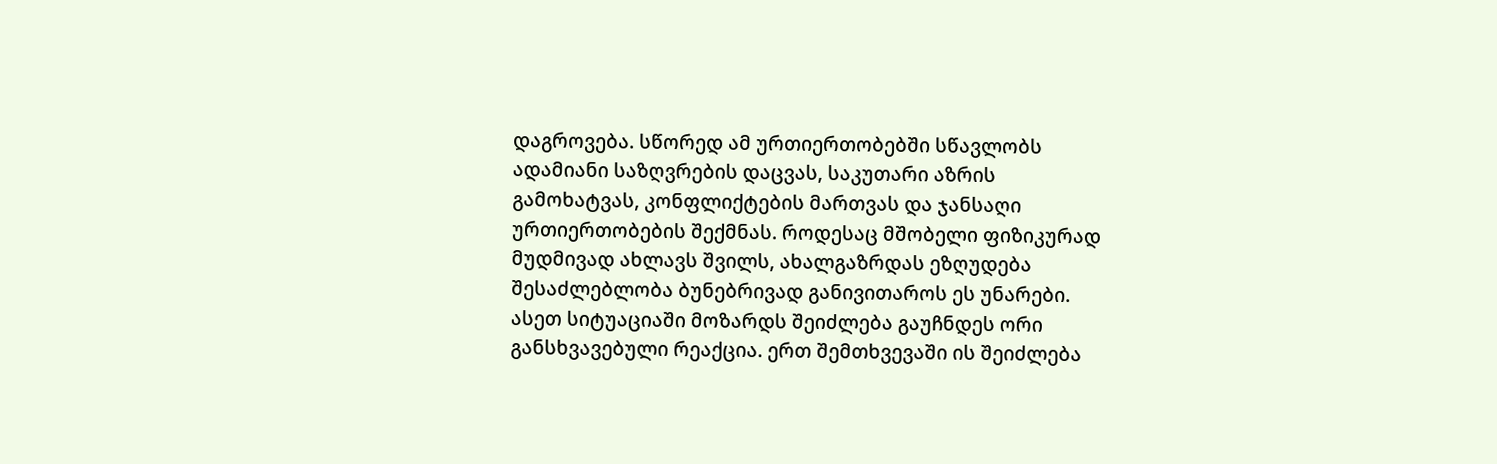დაგროვება. სწორედ ამ ურთიერთობებში სწავლობს ადამიანი საზღვრების დაცვას, საკუთარი აზრის გამოხატვას, კონფლიქტების მართვას და ჯანსაღი ურთიერთობების შექმნას. როდესაც მშობელი ფიზიკურად მუდმივად ახლავს შვილს, ახალგაზრდას ეზღუდება შესაძლებლობა ბუნებრივად განივითაროს ეს უნარები. ასეთ სიტუაციაში მოზარდს შეიძლება გაუჩნდეს ორი განსხვავებული რეაქცია. ერთ შემთხვევაში ის შეიძლება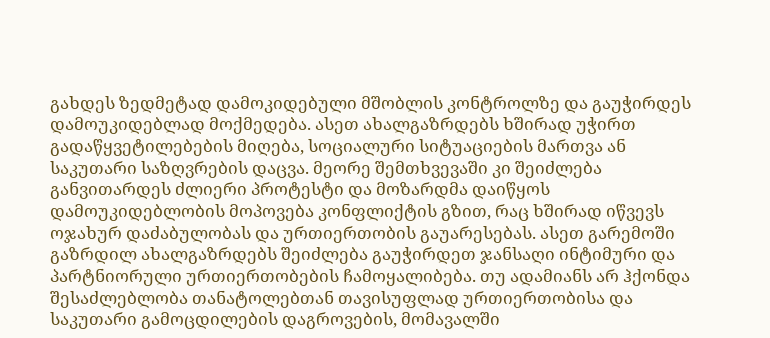გახდეს ზედმეტად დამოკიდებული მშობლის კონტროლზე და გაუჭირდეს დამოუკიდებლად მოქმედება. ასეთ ახალგაზრდებს ხშირად უჭირთ გადაწყვეტილებების მიღება, სოციალური სიტუაციების მართვა ან საკუთარი საზღვრების დაცვა. მეორე შემთხვევაში კი შეიძლება განვითარდეს ძლიერი პროტესტი და მოზარდმა დაიწყოს დამოუკიდებლობის მოპოვება კონფლიქტის გზით, რაც ხშირად იწვევს ოჯახურ დაძაბულობას და ურთიერთობის გაუარესებას. ასეთ გარემოში გაზრდილ ახალგაზრდებს შეიძლება გაუჭირდეთ ჯანსაღი ინტიმური და პარტნიორული ურთიერთობების ჩამოყალიბება. თუ ადამიანს არ ჰქონდა შესაძლებლობა თანატოლებთან თავისუფლად ურთიერთობისა და საკუთარი გამოცდილების დაგროვების, მომავალში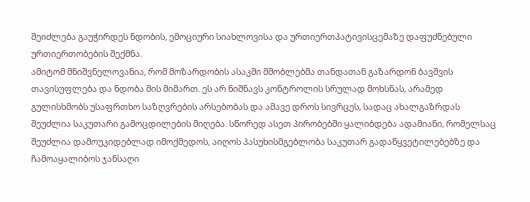შეიძლება გაუჭირდეს ნდობის, ემოციური სიახლოვისა და ურთიერთპატივისცემაზე დაფუძნებული ურთიერთობების შექმნა.
ამიტომ მნიშვნელოვანია, რომ მოზარდობის ასაკში მშობლებმა თანდათან გაზარდონ ბავშვის თავისუფლება და ნდობა მის მიმართ. ეს არ ნიშნავს კონტროლის სრულად მოხსნას, არამედ გულისხმობს უსაფრთხო საზღვრების არსებობას და ამავე დროს სივრცეს, სადაც ახალგაზრდას შეუძლია საკუთარი გამოცდილების მიღება. სწორედ ასეთ პირობებში ყალიბდება ადამიანი, რომელსაც შეუძლია დამოუკიდებლად იმოქმედოს, აიღოს პასუხისმგებლობა საკუთარ გადაწყვეტილებებზე და ჩამოაყალიბოს ჯანსაღი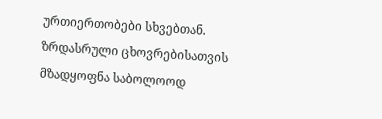ურთიერთობები სხვებთან.
ზრდასრული ცხოვრებისათვის მზადყოფნა საბოლოოდ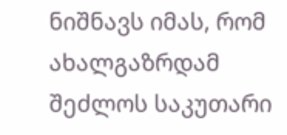ნიშნავს იმას, რომ ახალგაზრდამ შეძლოს საკუთარი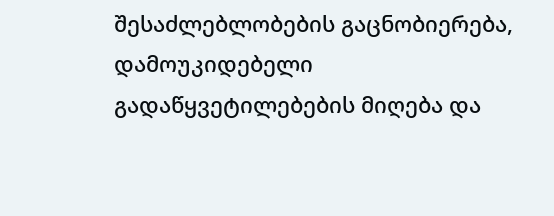შესაძლებლობების გაცნობიერება, დამოუკიდებელი გადაწყვეტილებების მიღება და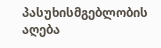პასუხისმგებლობის აღება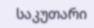საკუთარი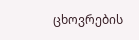ცხოვრების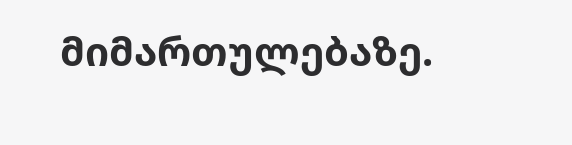მიმართულებაზე.